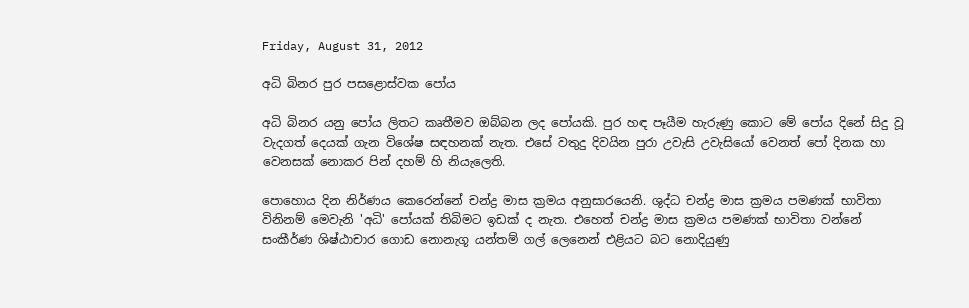Friday, August 31, 2012

අධි බිනර පුර පසළොස්වක පෝය

අධි බිනර යනු පෝය ලිතට කෘතීමව ඔබ්බන ලද පෝයකි. පුර හඳ පෑයීම හැරුණු කොට මේ පෝය දිනේ සිදු වූ වැදගත් දෙයක් ගැන විශේෂ සඳහනක් නැත. එසේ වතුදු දිවයින පුරා උවැසි උවැසියෝ වෙනත් පෝ දිනක හා වෙනසක් නොකර පින් දහම් හි නියැලෙති.

පොහොය දින නිර්ණය කෙරෙන්නේ චන්ද්‍ර මාස ක්‍රමය අනුසාරයෙනි. ශුද්ධ චන්ද්‍ර මාස ක්‍රමය පමණක් භාවිතා විනිනම් මෙවැනි 'අධි' පෝයක් තිබිමට ඉඩක් ද නැත. එහෙත් චන්ද්‍ර මාස ක්‍රමය පමණක් භාවිතා වන්නේ සංකීර්ණ ශිෂ්ඨාචාර ගොඩ නොනැගූ යන්තම් ගල් ලෙනෙන් එළියට බට නොදියුණු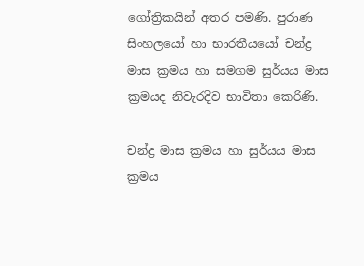ගෝත්‍රිකයින් අතර පමණි. පුරාණ සිංහලයෝ හා භාරතීයයෝ චන්ද්‍ර මාස ක්‍රමය හා සමගම සුර්යය මාස ක්‍රමයද නිවැරදිව භාවිතා කෙරිණි.

චන්ද්‍ර මාස ක්‍රමය හා සුර්යය මාස ක්‍රමය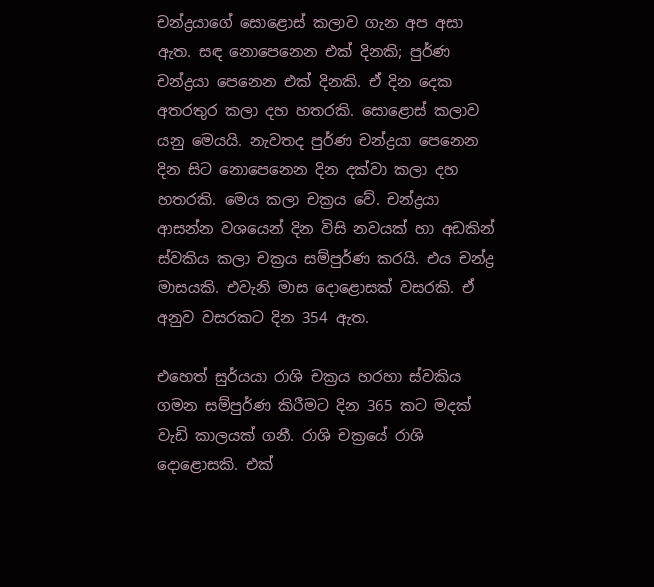චන්ද්‍රයාගේ සොළොස් කලාව ගැන අප අසා ඇත. සඳ නොපෙනෙන එක් දිනකි; පුර්ණ චන්ද්‍රයා පෙනෙන එක් දිනකි. ඒ දින දෙක අතරතුර කලා දහ හතරකි. සොළොස් කලාව යනු මෙයයි. නැවතද පුර්ණ චන්ද්‍රයා පෙනෙන දින සිට නොපෙනෙන දින දක්වා කලා දහ හතරකි. මෙය කලා චක්‍රය වේ. චන්ද්‍රයා ආසන්න වශයෙන් දින විසි නවයක් හා අඩකින් ස්වකිය කලා චක්‍රය සම්පුර්ණ කරයි. එය චන්ද්‍ර මාසයකි. එවැනි මාස දොළොසක් වසරකි. ඒ අනුව වසරකට දින 354 ඇත.

එහෙත් සුර්යයා රාශි චක්‍රය හරහා ස්වකිය ගමන සම්පුර්ණ කිරීමට දින 365 කට මදක් වැඩි කාලයක් ගනී. රාශි චක්‍රයේ රාශි දොළොසකි. එක්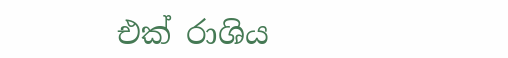එක් රාශිය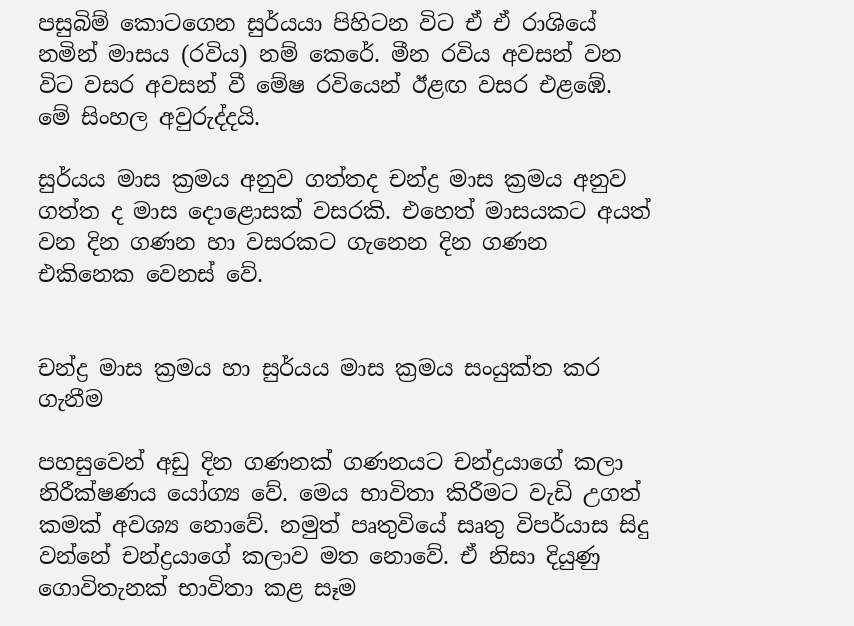පසුබිම් කොටගෙන සුර්යයා පිහිටන විට ඒ ඒ රාශියේ නමින් මාසය (රවිය) නම් කෙරේ. මීන රවිය අවසන් වන විට වසර අවසන් වී මේෂ රවියෙන් ඊළඟ වසර එළඹේ. මේ සිංහල අවුරුද්දයි.

සුර්යය මාස ක්‍රමය අනුව ගත්තද චන්ද්‍ර මාස ක්‍රමය අනුව ගත්ත ද මාස දොළොසක් වසරකි. එහෙත් මාසයකට අයත් වන දින ගණන හා වසරකට ගැනෙන දින ගණන එකිනෙක වෙනස් වේ.


චන්ද්‍ර මාස ක්‍රමය හා සුර්යය මාස ක්‍රමය සංයුක්ත කර ගැනීම

පහසුවෙන් අඩු දින ගණනක් ගණනයට චන්ද්‍රයාගේ කලා නිරීක්ෂණය යෝග්‍ය වේ. මෙය භාවිතා කිරීමට වැඩි උගත් කමක් අවශ්‍ය නොවේ. නමුත් පෘතුවියේ සෘතු විපර්යාස සිදු වන්නේ චන්ද්‍රයාගේ කලාව මත නොවේ. ඒ නිසා දියුණු ගොවිතැනක් භාවිතා කළ සෑම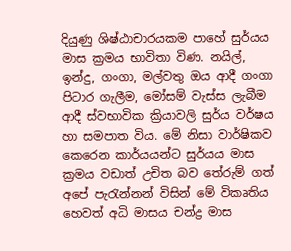දියුණු ශිෂ්ඨාචාරයකම පාහේ සුර්යය මාස ක්‍රමය භාවිතා විණ. නයිල්, ඉන්දු, ගංගා, මල්වතු ඔය ආදී ගංගා පිටාර ගැලීම, මෝසම් වැස්ස ලැබීම ආදී ස්වභාවික ක්‍රියාවලි සුර්ය වර්ෂය හා සමපාත විය. මේ නිසා වාර්ෂිකව කෙරෙන කාර්යයන්ට සුර්යය මාස ක්‍රමය වඩාත් උචිත බව තේරුම් ගත් අපේ පැරැන්නන් විසින් මේ විකෘතිය හෙවත් අධි මාසය චන්ද්‍ර මාස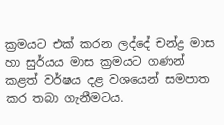ක්‍රමයට එක් කරන ලද්දේ චන්ද්‍ර මාස හා සුර්යය මාස ක්‍රමයට ගණන් කළත් වර්ෂය දළ වශයෙන් සමපාත කර තබා ගැනීමටය.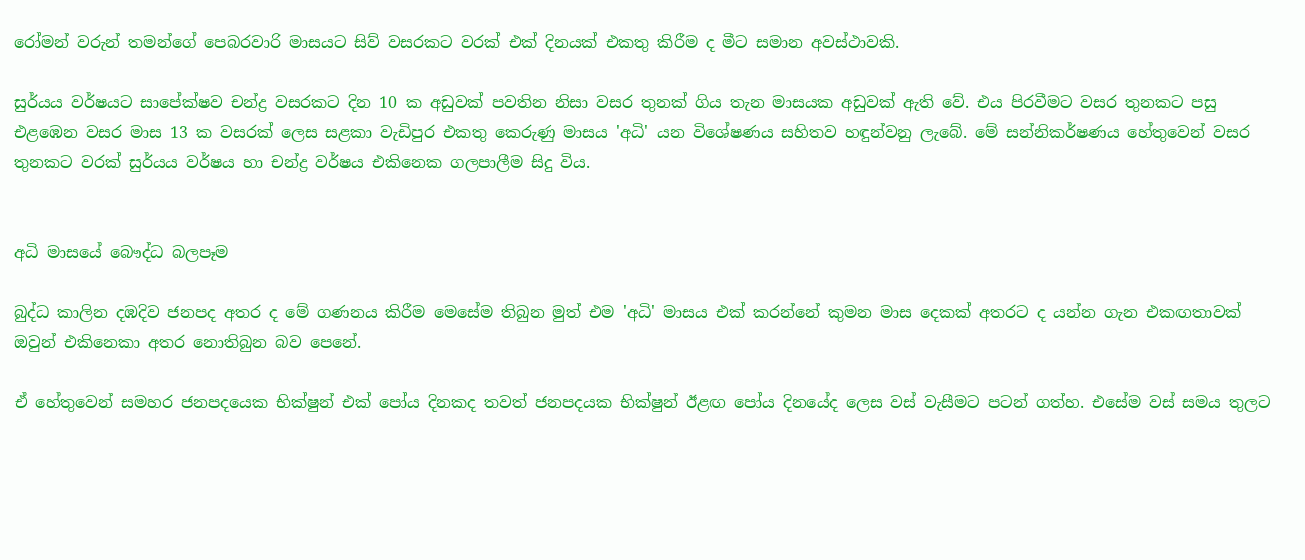රෝමන් වරුන් තමන්ගේ පෙබරවාරි මාසයට සිව් වසරකට වරක් එක් දිනයක් එකතු කිරීම ද මීට සමාන අවස්ථාවකි.

සුර්යය වර්ෂයට සාපේක්ෂව චන්ද්‍ර වසරකට දින 10 ක අඩුවක් පවතින නිසා වසර තුනක් ගිය තැන මාසයක අඩුවක් ඇති වේ. එය පිරවීමට වසර තුනකට පසු එළඹෙන වසර මාස 13 ක වසරක් ලෙස සළකා වැඩිපුර එකතු කෙරුණු මාසය 'අධි' යන විශේෂණය සහිතව හඳුන්වනු ලැබේ. මේ සන්නිකර්ෂණය හේතුවෙන් වසර තුනකට වරක් සුර්යය වර්ෂය හා චන්ද්‍ර වර්ෂය එකිනෙක ගලපාලීම සිදු විය.


අධි මාසයේ බෞද්ධ බලපෑම

බුද්ධ කාලින දඹදිව ජනපද අතර ද මේ ගණනය කිරීම මෙසේම තිබුන මුත් එම 'අධි' මාසය එක් කරන්නේ කුමන මාස දෙකක් අතරට ද යන්න ගැන එකඟතාවක් ඔවුන් එකිනෙකා අතර නොතිබුන බව පෙනේ.

ඒ හේතුවෙන් සමහර ජනපදයෙක භික්ෂුන් එක් පෝය දිනකද තවත් ජනපදයක භික්ෂුන් ඊළඟ පෝය දිනයේද ලෙස වස් වැසීමට පටන් ගත්හ. එසේම වස් සමය තුලට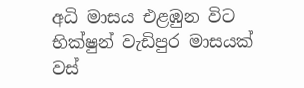අධි මාසය එළඹුන විට භික්ෂුන් වැඩිපුර මාසයක් වස්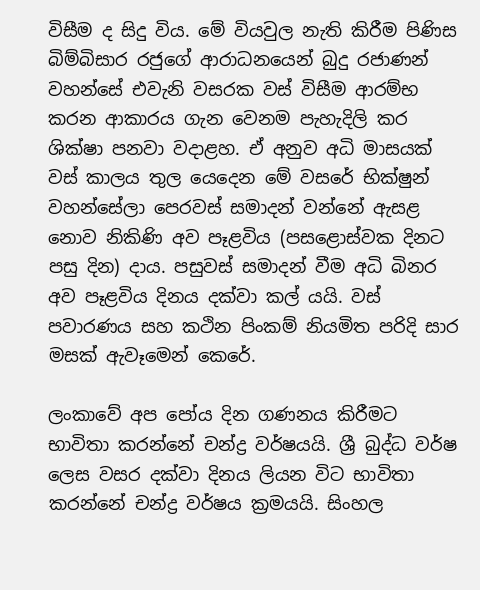විසීම ද සිදු විය. මේ වියවුල නැති කිරීම පිණිස බිම්බිසාර රජුගේ ආරාධනයෙන් බුදු රජාණන් වහන්සේ එවැනි වසරක වස් විසීම ආරම්භ කරන ආකාරය ගැන වෙනම පැහැදිලි කර ශික්ෂා පනවා වදාළහ. ඒ අනුව අධි මාසයක් වස් කාලය තුල යෙදෙන මේ වසරේ භික්ෂුන් වහන්සේලා පෙරවස් සමාදන් වන්නේ ඇසළ නොව නිකිණි අව පෑළවිය (පසළොස්වක දිනට පසු දින) දාය. පසුවස් සමාදන් වීම අධි බිනර අව පෑළවිය දිනය දක්වා කල් යයි. වස් පවාරණය සහ කථින පිංකම් නියමිත පරිදි සාර මසක් ඇවෑමෙන් කෙරේ.

ලංකාවේ අප පෝය දින ගණනය කිරීමට භාවිතා කරන්නේ චන්ද්‍ර වර්ෂයයි. ශ්‍රී බුද්ධ වර්ෂ ලෙස වසර දක්වා දිනය ලියන විට භාවිතා කරන්නේ චන්ද්‍ර වර්ෂය ක්‍රමයයි. සිංහල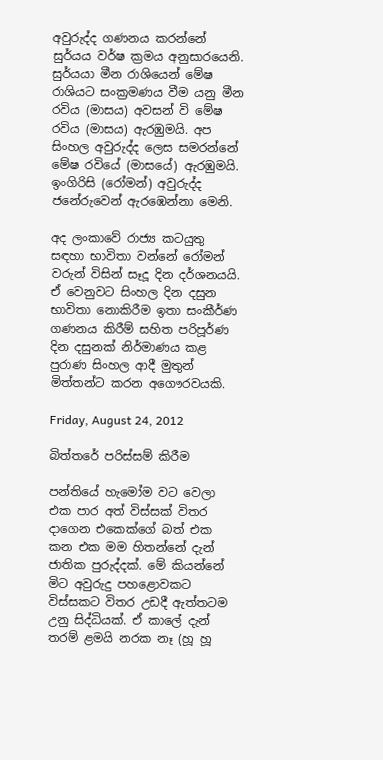අවුරුද්ද ගණනය කරන්නේ සුර්යය වර්ෂ ක්‍රමය අනුසාරයෙනි. සුර්යයා මීන රාශියෙන් මේෂ රාශියට සංක්‍රමණය වීම යනු මීන රවිය (මාසය) අවසන් වි මේෂ රවිය (මාසය) ඇරඹුමයි. අප සිංහල අවුරුද්ද ලෙස සමරන්නේ මේෂ රවියේ (මාසයේ) ඇරඹුමයි. ඉංගිරිසි (රෝමන්) අවුරුද්ද ජනේරුවෙන් ඇරඹෙන්නා මෙනි.

අද ලංකාවේ රාජ්‍ය කටයුතු සඳහා භාවිතා වන්නේ රෝමන් වරුන් විසින් සෑදූ දින දර්ශනයයි. ඒ වෙනුවට සිංහල දින දසුන භාවිතා නොකිරීම ඉතා සංකීර්ණ ගණනය කිරීම් සහිත පරිපූර්ණ දින දසුනක් නිර්මාණය කළ පුරාණ සිංහල ආදී මුතුන් මිත්තන්ට කරන අගෞරවයකි.

Friday, August 24, 2012

බිත්තරේ පරිස්සම් කිරීම

පන්තියේ හැමෝම වට වෙලා එක පාර අත් විස්සක් විතර දාගෙන එකෙක්ගේ බත් එක කන එක මම හිතන්නේ දැන් ජාතික පුරුද්දක්. මේ කියන්නේ මිට අවුරුදු පහළොවකට විස්සකට විතර උඩදී ඇත්තටම උනු සිද්ධියක්. ඒ කාලේ දැන් තරම් ළමයි නරක නෑ (හූ හූ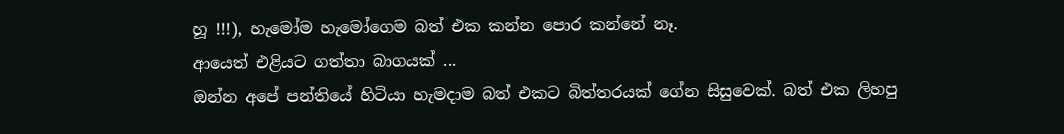හූ !!!), හැමෝම හැමෝගෙම බත් එක කන්න පොර කන්නේ නෑ.
ආයෙත් එළියට ගත්තා බාගයක් ...
ඔන්න අපේ පන්තියේ හිටියා හැමදාම බත් එකට බිත්තරයක් ගේන සිසුවෙක්. බත් එක ලිහපු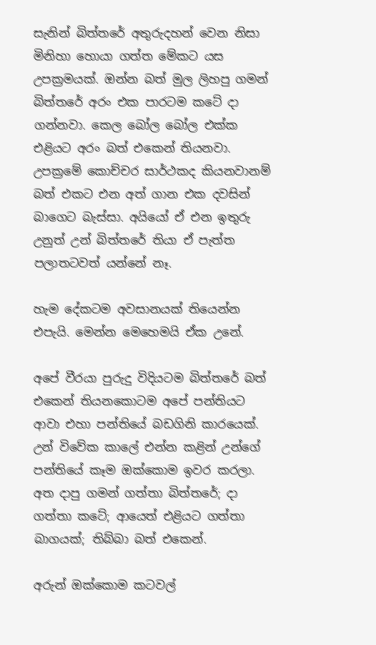සැනින් බිත්තරේ අතුරුදහන් වෙන නිසා මිනිහා හොයා ගත්ත මේකට යස උපක්‍රමයක්. ඔන්න බත් මුල ලිහපු ගමන් බිත්තරේ අරං එක පාරටම කටේ දා ගන්නවා. කෙල බෝල බෝල එක්ක එළියට අරං බත් එකෙන් තියනවා. උපක්‍රමේ කොච්චර සාර්ථකද කියනවානම් බත් එකට එන අත් ගාන එක දවසින් බාගෙට බැස්සා. අයියෝ ඒ එන ඉතුරු උනුත් උන් බිත්තරේ තියා ඒ පැත්ත පලාතටවත් යන්නේ නෑ.

හැම දේකටම අවසානයක් තියෙන්න එපැයි. මෙන්න මෙහෙමයි ඒක උනේ.

අපේ වීරයා පුරුදු විදියටම බිත්තරේ බත් එකෙන් තියනකොටම අපේ පන්තියට ආවා එහා පන්තියේ බඩගිනි කාරයෙක්. උන් විවේක කාලේ එන්න කළින් උන්ගේ පන්තියේ කෑම ඔක්කොම ඉවර කරලා. අත දාපු ගමන් ගත්තා බිත්තරේ; දා ගත්තා කටේ; ආයෙත් එළියට ගත්තා බාගයක්; තිබ්බා බත් එකෙන්.

අරුන් ඔක්කොම කටවල්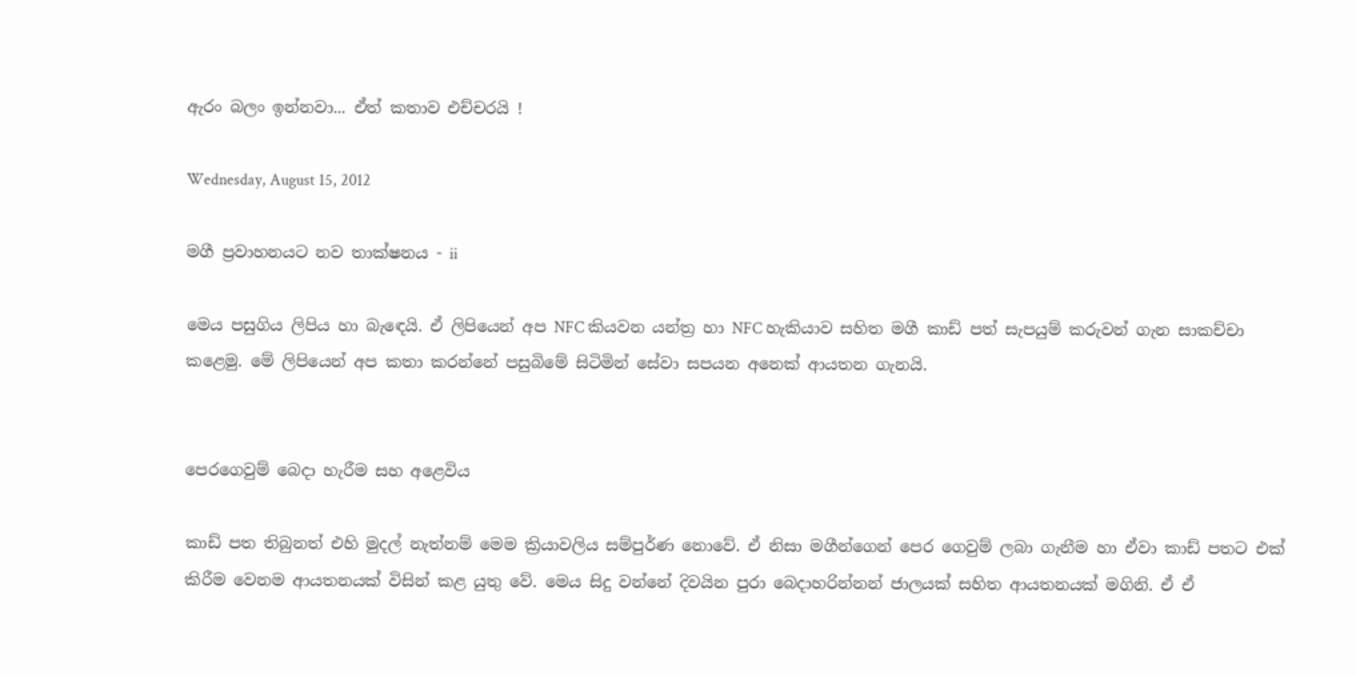ඇරං බලං ඉන්නවා... ඒත් කතාව එච්චරයි !

Wednesday, August 15, 2012

මගී ප්‍රවාහනයට නව තාක්ෂනය - ii

මෙය පසුගිය ලිපිය හා බැඳෙයි. ඒ ලිපියෙන් අප NFC කියවන යන්ත්‍ර හා NFC හැකියාව සහිත මගී කාඩ් පත් සැපයුම් කරුවන් ගැන සාකච්චා කළෙමු. මේ ලිපියෙන් අප කතා කරන්නේ පසුබිමේ සිටිමින් සේවා සපයන අනෙක් ආයතන ගැනයි.


පෙරගෙවුම් බෙදා හැරීම සහ අළෙවිය

කාඩ් පත තිබුනත් එහි මුදල් නැත්නම් මෙම ක්‍රියාවලිය සම්පුර්ණ නොවේ. ඒ නිසා මගීන්ගෙන් පෙර ගෙවුම් ලබා ගැනීම හා ඒවා කාඩ් පතට එක් කිරීම වෙනම ආයතනයක් විසින් කළ යුතු වේ. මෙය සිදු වන්නේ දිවයින පුරා බෙදාහරින්නන් ජාලයක් සහිත ආයතනයක් මගිනි. ඒ ඒ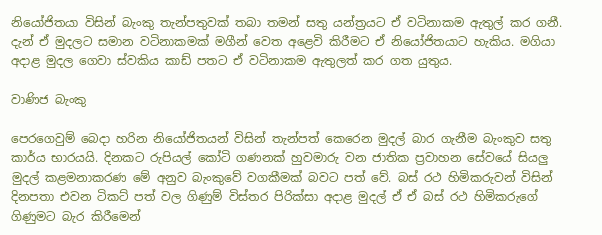නියෝජිතයා විසින් බැංකු තැන්පතුවක් තබා තමන් සතු යන්ත්‍රයට ඒ වටිනාකම ඇතුල් කර ගනී. දැන් ඒ මුදලට සමාන වටිනාකමක් මගීන් වෙත අළෙවි කිරීමට ඒ නියෝජිතයාට හැකිය. මගියා අදාළ මුදල ගෙවා ස්වකිය කාඩ් පතට ඒ වටිනාකම ඇතුලත් කර ගත යුතුය.

වාණිජ බැංකු

පෙරගෙවුම් බෙදා හරින නියෝජිතයන් විසින් තැන්පත් කෙරෙන මුදල් බාර ගැනීම බැංකුව සතු කාර්ය භාරයයි. දිනකට රුපියල් කෝටි ගණනක් හුවමාරු වන ජාතික ප්‍රවාහන සේවයේ සියලු මුදල් කළමනාකරණ මේ අනුව බැංකුවේ වගකීමක් බවට පත් වේ. බස් රථ හිමිකරුවන් විසින් දිනපතා එවන ටිකට් පත් වල ගිණුම් විස්තර පිරික්සා අදාළ මුදල් ඒ ඒ බස් රථ හිමිකරුගේ ගිණුමට බැර කිරීමෙන්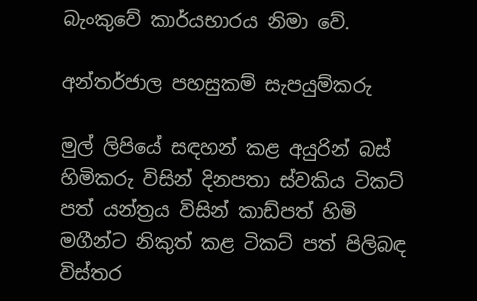බැංකුවේ කාර්යභාරය නිමා වේ.

අන්තර්ජාල පහසුකම් සැපයුම්කරු

මුල් ලිපියේ සඳහන් කළ අයුරින් බස් හිමිකරු විසින් දිනපතා ස්වකිය ටිකට් පත් යන්ත්‍රය විසින් කාඩ්පත් හිමි මගීන්ට නිකුත් කළ ටිකට් පත් පිලිබඳ විස්තර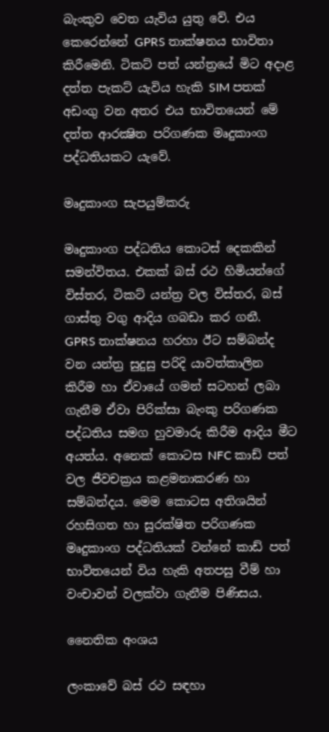බැංකුව වෙත යැවිය යුතු වේ. එය කෙරෙන්නේ GPRS තාක්ෂනය භාවිතා කිරීමෙනි. ටිකට් පත් යන්ත්‍රයේ මිට අදාළ දත්ත පැකට් යැවිය හැකි SIM පතක් අඩංගු වන අතර එය භාවිතයෙන් මේ දත්ත ආරක්‍ෂිත පරිගණක මෘදුකාංග පද්ධතියකට යැවේ.

මෘදුකාංග සැපයුම්කරු

මෘදුකාංග පද්ධතිය කොටස් දෙකකින් සමන්විතය. එකක් බස් රථ හිමියන්ගේ විස්තර, ටිකට් යන්ත්‍ර වල විස්තර, බස් ගාස්තු වගු ආදිය ගබඩා කර ගනී. GPRS තාක්ෂනය හරහා ඊට සම්බන්ද වන යන්ත්‍ර සුදුසු පරිදි යාවත්කාලින කිරීම හා ඒවායේ ගමන් සටහන් ලබා ගැනීම ඒවා පිරික්සා බැංකු පරිගණක පද්ධතිය සමග හුවමාරු කිරීම ආදිය මීට අයත්ය. අනෙක් කොටස NFC කාඩ් පත් වල ජීවචක්‍රය කළමනාකරණ හා සම්බන්දය. මෙම කොටස අතිශයින් රහසිගත හා සුරක්ෂිත පරිගණක මෘදුකාංග පද්ධතියක් වන්නේ කාඩ් පත් භාවිතයෙන් විය හැකි අතපසු වීම් හා වංචාවන් වලක්වා ගැනීම පිණිසය.

නෛතික අංශය

ලංකාවේ බස් රථ සඳහා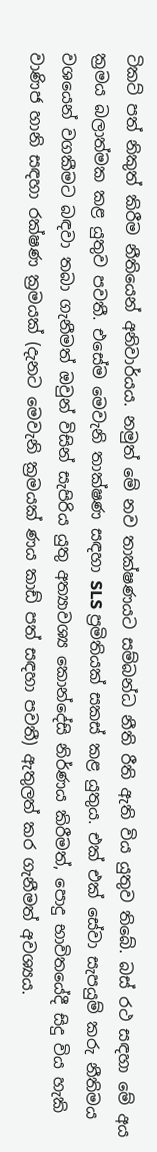ටිකට් පත් නිකුත් කිරීම නීතියෙන් අනිවාර්යය. නමුත් මේ නව තාක්ෂණයට සම්බන්ධ නීති රීති ඇති විය යුතුව තිබේ. බස් රථ සඳහා මේ අය ක්‍රමය බලාත්මක කළ යුතුව පවතී. එසේම මෙවැනි තාක්ෂණ සඳහා SLS ප්‍රමිතියක් සකස් කළ යුතුය. එක් එක් සේවා සැපයුම් කරු නීතිමය වශයෙන් වගකීමට බඳවා තබා ගැනීමත් ඔවුන් විසින් සැපිරිය යුතු අත්‍යාවශ්‍ය කොන්දේසි නිර්ණය කිරීමත්, පොදු භාවිතයේදී සිදු විය හැකි වාණිජ හානි සඳහා රක්ෂණ ක්‍රමයක් (දැනට මෙවැනි ක්‍රමයක් ණය කාඩ් පත් සඳහා පවතී) ඇතුලත් කර ගැනීමත් අවශ්‍යය.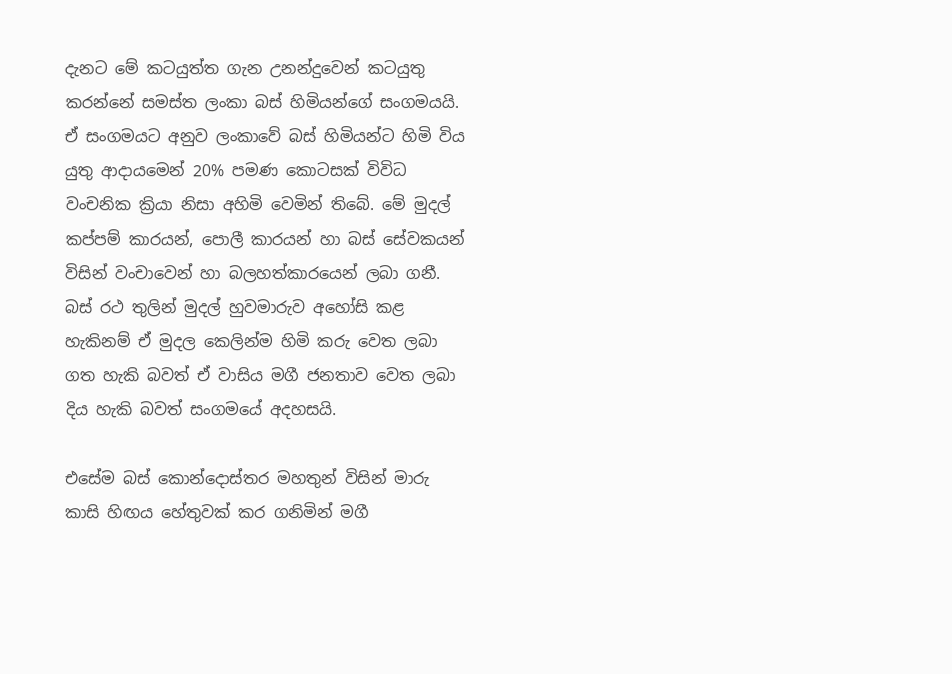දැනට මේ කටයුත්ත ගැන උනන්දුවෙන් කටයුතු කරන්නේ සමස්ත ලංකා බස් හිමියන්ගේ සංගමයයි. ඒ සංගමයට අනුව ලංකාවේ බස් හිමියන්ට හිමි විය යුතු ආදායමෙන් 20% පමණ කොටසක් විවිධ වංචනික ක්‍රියා නිසා අහිමි වෙමින් තිබේ. මේ මුදල් කප්පම් කාරයන්, පොලී කාරයන් හා බස් සේවකයන් විසින් වංචාවෙන් හා බලහත්කාරයෙන් ලබා ගනී. බස් රථ තුලින් මුදල් හුවමාරුව අහෝසි කළ හැකිනම් ඒ මුදල කෙලින්ම හිමි කරු වෙත ලබා ගත හැකි බවත් ඒ වාසිය මගී ජනතාව වෙත ලබා දිය හැකි බවත් සංගමයේ අදහසයි.

එසේම බස් කොන්දොස්තර මහතුන් විසින් මාරු කාසි හිඟය හේතුවක් කර ගනිමින් මගී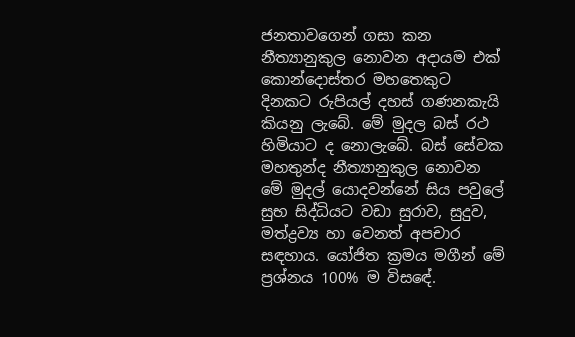ජනතාවගෙන් ගසා කන නීත්‍යානුකුල නොවන අදායම එක් කොන්දොස්තර මහතෙකුට දිනකට රුපියල් දහස් ගණනකැයි කියනු ලැබේ. මේ මුදල බස් රථ හිමියාට ද නොලැබේ. බස් සේවක මහතුන්ද නීත්‍යානුකුල නොවන මේ මුදල් යොදවන්නේ සිය පවුලේ සුභ සිද්ධියට වඩා සුරාව, සුදුව, මත්ද්‍රව්‍ය හා වෙනත් අපචාර සඳහාය. යෝජිත ක්‍රමය මගීන් මේ ප්‍රශ්නය 100% ම විසඳේ.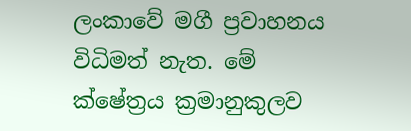ලංකාවේ මගී ප්‍රවාහනය විධිමත් නැත. මේ ක්ෂේත්‍රය ක්‍රමානුකුලව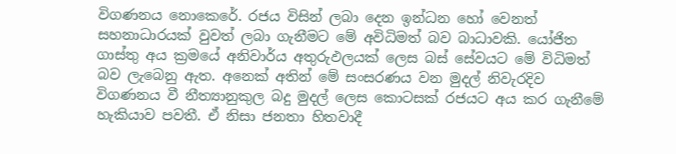විගණනය නොකෙරේ. රජය විසින් ලබා දෙන ඉන්ධන හෝ වෙනත් සහනාධාරයක් වුවත් ලබා ගැනීමට මේ අවිධිමත් බව බාධාවකි. යෝජිත ගාස්තු අය ක්‍රමයේ අනිවාර්ය අතුරුඵලයක් ලෙස බස් සේවයට මේ විධිමත් බව ලැබෙනු ඇත. අනෙක් අතින් මේ සංසරණය වන මුදල් නිවැරදිව විගණනය වී නීත්‍යානුකුල බදු මුදල් ලෙස කොටසක් රජයට අය කර ගැනීමේ හැකියාව පවතී. ඒ නිසා ජනතා හිතවාදී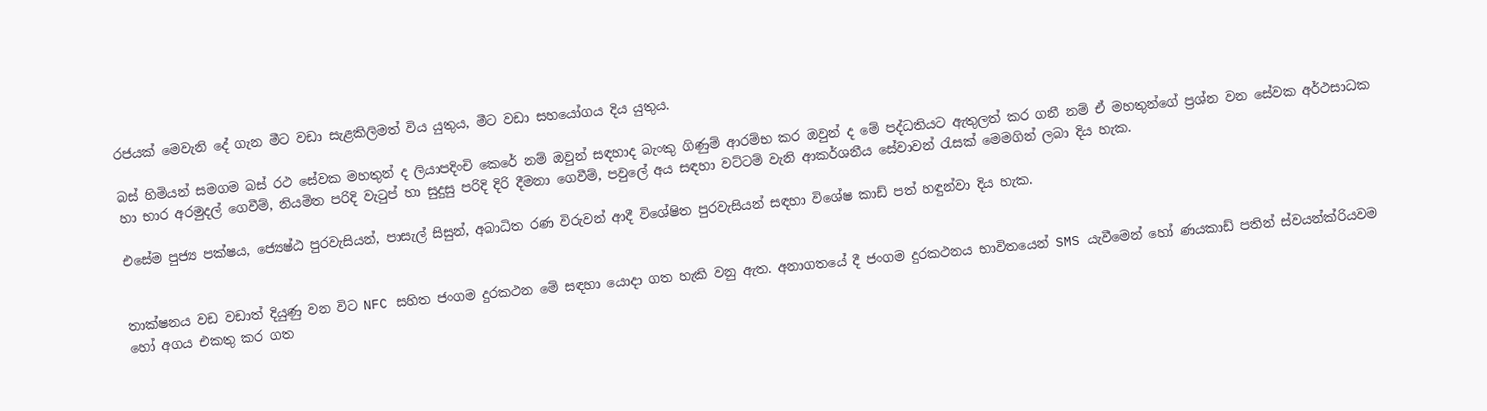රජයක් මෙවැනි දේ ගැන මීට වඩා සැළකිලිමත් විය යුතුය, මීට වඩා සහයෝගය දිය යුතුය.

බස් හිමියන් සමගම බස් රථ සේවක මහතුන් ද ලියාපදිංචි කෙරේ නම් ඔවුන් සඳහාද බැංකු ගිණුම් ආරම්භ කර ඔවුන් ද මේ පද්ධතියට ඇතුලත් කර ගනී නම් ඒ මහතුන්ගේ ප්‍රශ්න වන සේවක අර්ථසාධක හා භාර අරමුදල් ගෙවීම්, නියමිත පරිදි වැටුප් හා සුදුසු පරිදි දිරි දීමනා ගෙවීම්, පවුලේ අය සඳහා වට්ටම් වැනි ආකර්ශනීය සේවාවන් රැසක් මෙමගින් ලබා දිය හැක.

එසේම පුජ්‍ය පක්ෂය, ජ්‍යෙෂ්ඨ පුරවැසියන්, පාසැල් සිසුන්, අබාධිත රණ විරුවන් ආදී විශේෂිත පුරවැසියන් සඳහා විශේෂ කාඩ් පත් හඳුන්වා දිය හැක.


තාක්ෂනය වඩ වඩාත් දියුණු වන විට NFC සහිත ජංගම දුරකථන මේ සඳහා යොදා ගත හැකි වනු ඇත. අනාගතයේ දී ජංගම දුරකථනය භාවිතයෙන් SMS යැවීමෙන් හෝ ණයකාඩ් පතින් ස්වයන්ක්රියවම හෝ අගය එකතු කර ගත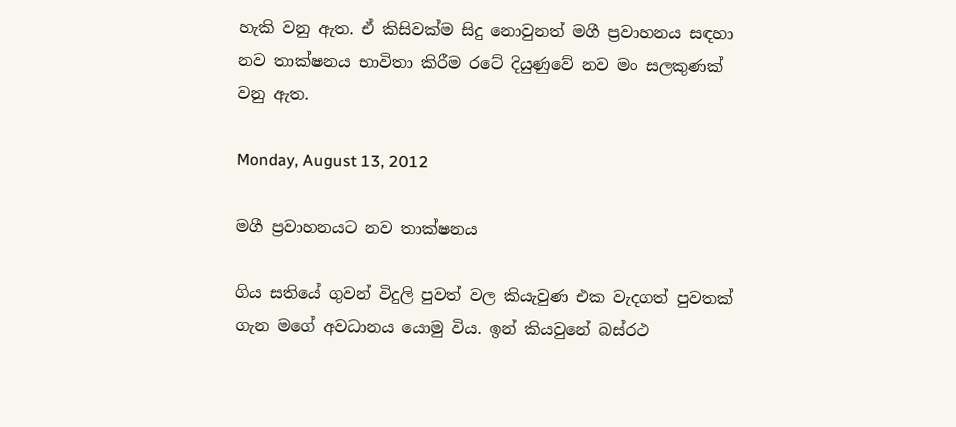හැකි වනු ඇත. ඒ කිසිවක්ම සිදු නොවුනත් මගී ප්‍රවාහනය සඳහා නව තාක්ෂනය භාවිතා කිරීම රටේ දියුණුවේ නව මං සලකුණක් වනු ඇත.

Monday, August 13, 2012

මගී ප්‍රවාහනයට නව තාක්ෂනය

ගිය සතියේ ගුවන් විදුලි පුවත් වල කියැවුණ එක වැදගත් පුවතක් ගැන මගේ අවධානය යොමු විය. ඉන් කියවුනේ බස්රථ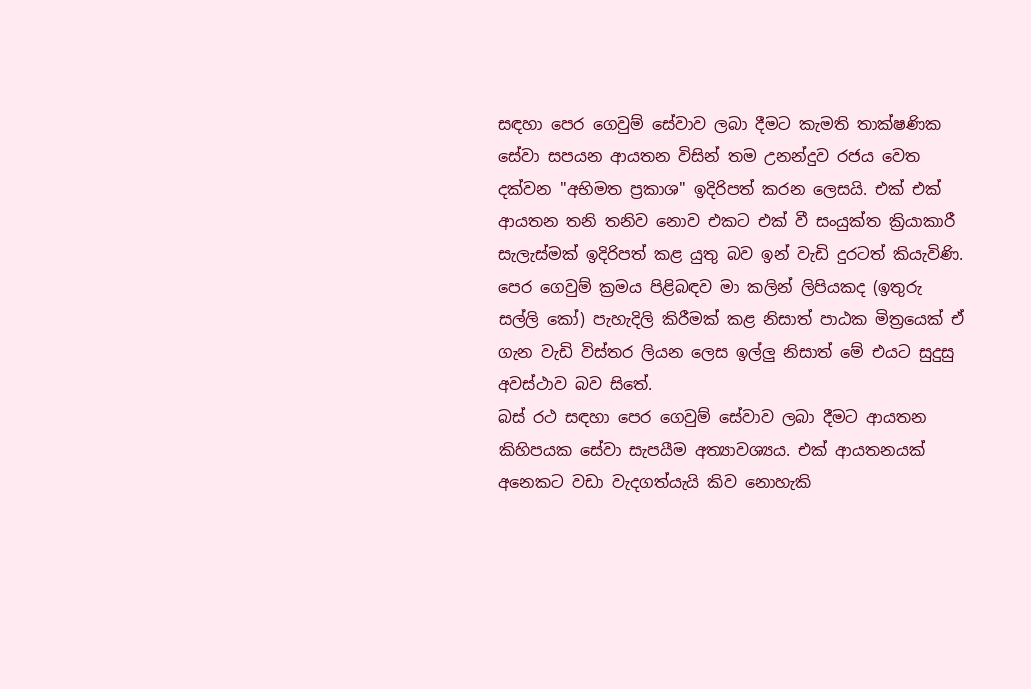සඳහා පෙර ගෙවුම් සේවාව ලබා දීමට කැමති තාක්ෂණික සේවා සපයන ආයතන විසින් තම උනන්දුව රජය වෙත දක්වන "අභිමත ප්‍රකාශ" ඉදිරිපත් කරන ලෙසයි. එක් එක් ආයතන තනි තනිව නොව එකට එක් වී සංයුක්ත ක්‍රියාකාරී සැලැස්මක් ඉදිරිපත් කළ යුතු බව ඉන් වැඩි දුරටත් කියැවිණි. පෙර ගෙවුම් ක්‍රමය පිළිබඳව මා කලින් ලිපියකද (ඉතුරු සල්ලි කෝ) පැහැදිලි කිරීමක් කළ නිසාත් පාඨක මිත්‍රයෙක් ඒ ගැන වැඩි විස්තර ලියන ලෙස ඉල්ලු නිසාත් මේ එයට සුදුසු අවස්ථාව බව සිතේ.
බස් රථ සඳහා පෙර ගෙවුම් සේවාව ලබා දීමට ආයතන කිහිපයක සේවා සැපයීම අත්‍යාවශ්‍යය. එක් ආයතනයක් අනෙකට වඩා වැදගත්යැයි කිව නොහැකි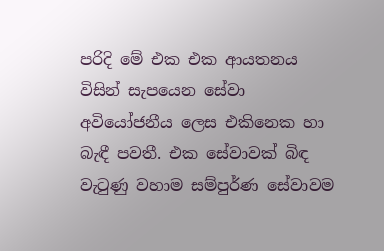පරිදි මේ එක එක ආයතනය විසින් සැපයෙන සේවා අවියෝජනීය ලෙස එකිනෙක හා බැඳී පවතී. එක සේවාවක් බිඳ වැටුණු වහාම සම්පුර්ණ සේවාවම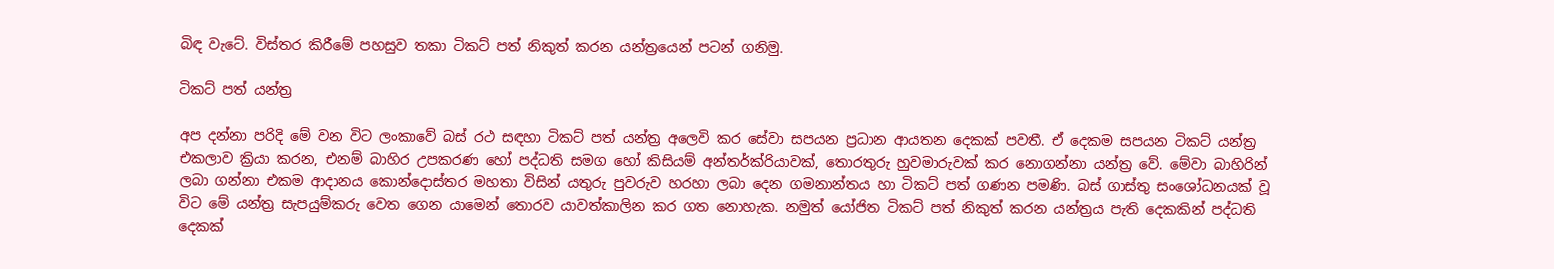බිඳ වැටේ. විස්තර කිරීමේ පහසුව තකා ටිකට් පත් නිකුත් කරන යන්ත්‍රයෙන් පටන් ගනිමු.

ටිකට් පත් යන්ත්‍ර

අප දන්නා පරිදි මේ වන විට ලංකාවේ බස් රථ සඳහා ටිකට් පත් යන්ත්‍ර අලෙවි කර සේවා සපයන ප්‍රධාන ආයතන දෙකක් පවතී. ඒ දෙකම සපයන ටිකට් යන්ත්‍ර එකලාව ක්‍රියා කරන, එනම් බාහිර උපකරණ හෝ පද්ධති සමග හෝ කිසියම් අන්තර්ක්රියාවක්, තොරතුරු හුවමාරුවක් කර නොගන්නා යන්ත්‍ර වේ. මේවා බාහිරින් ලබා ගන්නා එකම ආදානය කොන්දොස්තර මහතා විසින් යතුරු පුවරුව හරහා ලබා දෙන ගමනාන්තය හා ටිකට් පත් ගණන පමණි. බස් ගාස්තු සංශෝධනයක් වූ විට මේ යන්ත්‍ර සැපයුම්කරු වෙත ගෙන යාමෙන් තොරව යාවත්කාලින කර ගත නොහැක. නමුත් යෝජිත ටිකට් පත් නිකුත් කරන යන්ත්‍රය පැති දෙකකින් පද්ධති දෙකක්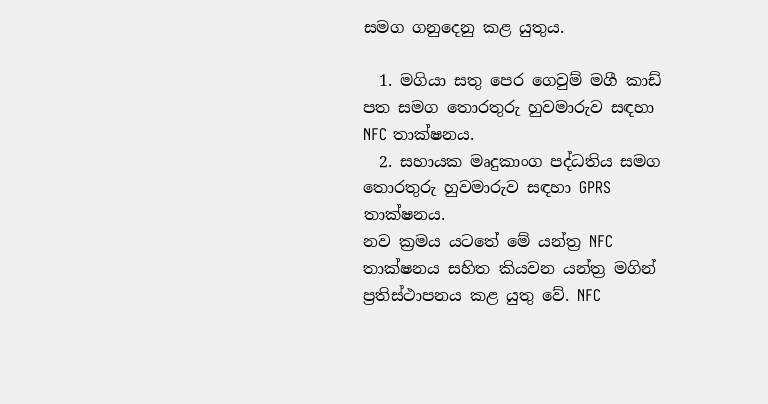සමග ගනුදෙනු කළ යුතුය.

  1. මගියා සතු පෙර ගෙවුම් මගී කාඩ් පත සමග තොරතුරු හුවමාරුව සඳහා NFC තාක්ෂනය.
  2. සහායක මෘදුකාංග පද්ධතිය සමග තොරතුරු හුවමාරුව සඳහා GPRS තාක්ෂනය.
නව ක්‍රමය යටතේ මේ යන්ත්‍ර NFC තාක්ෂනය සහිත කියවන යන්ත්‍ර මගින් ප්‍රතිස්ථාපනය කළ යුතු වේ. NFC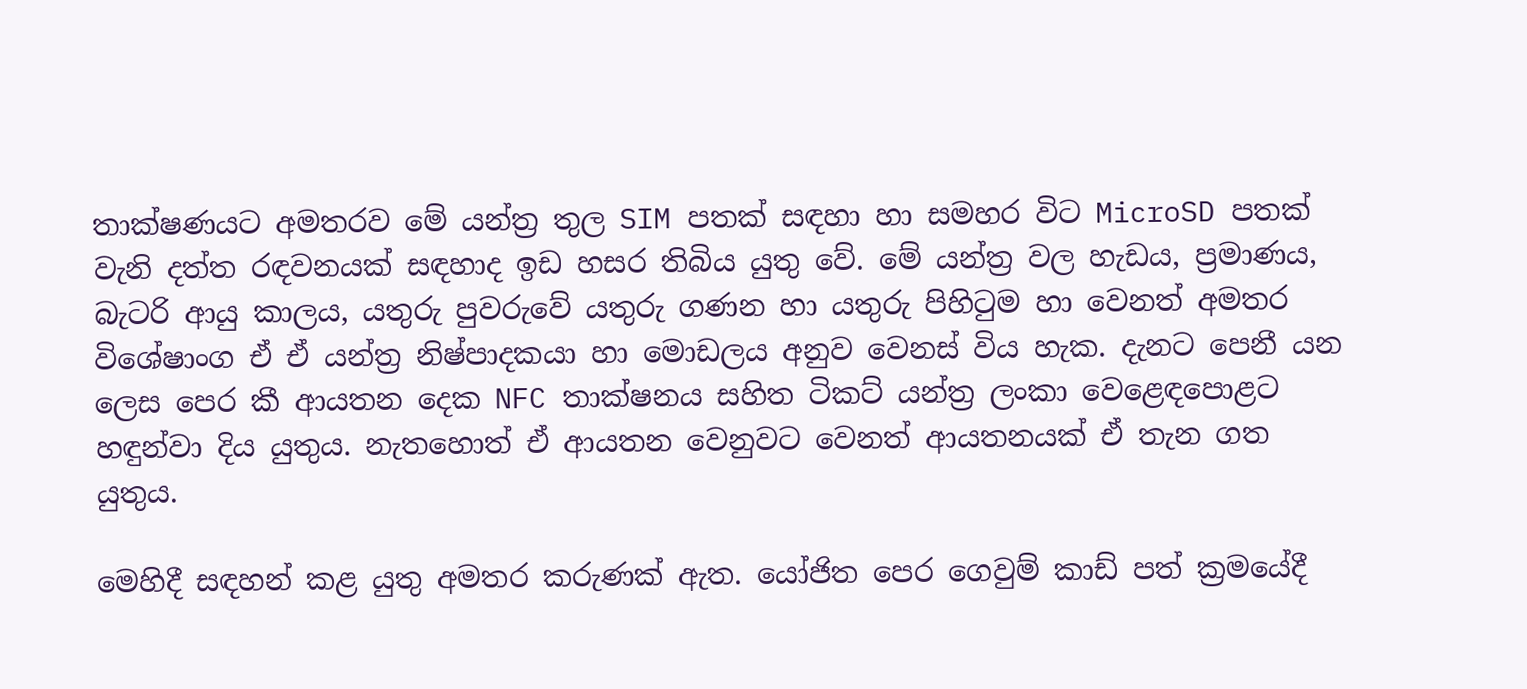තාක්ෂණයට අමතරව මේ යන්ත්‍ර තුල SIM පතක් සඳහා හා සමහර විට MicroSD පතක් වැනි දත්ත රඳවනයක් සඳහාද ඉඩ හසර තිබිය යුතු වේ. මේ යන්ත්‍ර වල හැඩය, ප්‍රමාණය, බැටරි ආයු කාලය, යතුරු පුවරුවේ යතුරු ගණන හා යතුරු පිහිටුම හා වෙනත් අමතර විශේෂාංග ඒ ඒ යන්ත්‍ර නිෂ්පාදකයා හා මොඩලය අනුව වෙනස් විය හැක. දැනට පෙනී යන ලෙස පෙර කී ආයතන දෙක NFC තාක්ෂනය සහිත ටිකට් යන්ත්‍ර ලංකා වෙළෙඳපොළට හඳුන්වා දිය යුතුය. නැතහොත් ඒ ආයතන වෙනුවට වෙනත් ආයතනයක් ඒ තැන ගත යුතුය.

මෙහිදී සඳහන් කළ යුතු අමතර කරුණක් ඇත. යෝජිත පෙර ගෙවුම් කාඩ් පත් ක්‍රමයේදී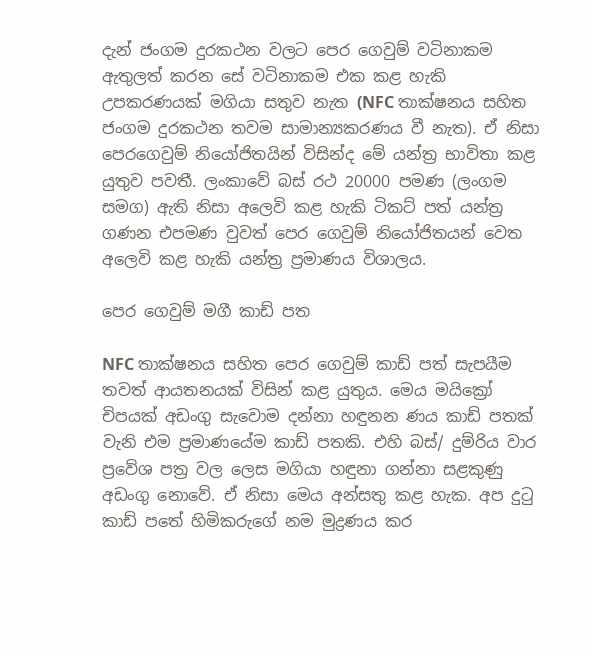දැන් ජංගම දුරකථන වලට පෙර ගෙවුම් වටිනාකම ඇතුලත් කරන සේ වටිනාකම එක කළ හැකි උපකරණයක් මගියා සතුව නැත (NFC තාක්ෂනය සහිත ජංගම දුරකථන තවම සාමාන්‍යකරණය වී නැත). ඒ නිසා පෙරගෙවුම් නියෝජිතයින් විසින්ද මේ යන්ත්‍ර භාවිතා කළ යුතුව පවතී. ලංකාවේ බස් රථ 20000 පමණ (ලංගම සමග) ඇති නිසා අලෙවි කළ හැකි ටිකට් පත් යන්ත්‍ර ගණන එපමණ වුවත් පෙර ගෙවුම් නියෝජිතයන් වෙත අලෙවි කළ හැකි යන්ත්‍ර ප්‍රමාණය විශාලය.

පෙර ගෙවුම් මගී කාඩ් පත

NFC තාක්ෂනය සහිත පෙර ගෙවුම් කාඩ් පත් සැපයීම තවත් ආයතනයක් විසින් කළ යුතුය. මෙය මයික්‍රෝ චිපයක් අඩංගු සැවොම දන්නා හඳුනන ණය කාඩ් පතක් වැනි එම ප්‍රමාණයේම කාඩ් පතකි. එහි බස්/ දුම්රිය වාර ප්‍රවේශ පත්‍ර වල ලෙස මගියා හඳුනා ගන්නා සළකුණු අඩංගු නොවේ. ඒ නිසා මෙය අන්සතු කළ හැක. අප දුටු කාඩ් පතේ හිමිකරුගේ නම මුද්‍රණය කර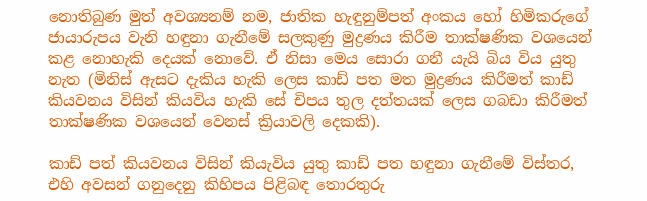නොතිබුණ මුත් අවශ්‍යනම් නම, ජාතික හැඳුනුම්පත් අංකය හෝ හිමිකරුගේ ජායාරුපය වැනි හඳුනා ගැනීමේ සලකුණු මුද්‍රණය කිරීම තාක්ෂණික වශයෙන් කළ නොහැකි දෙයක් නොවේ. ඒ නිසා මෙය සොරා ගනී යැයි බිය විය යුතු නැත (මිනිස් ඇසට දැකිය හැකි ලෙස කාඩ් පත මත මුද්‍රණය කිරීමත් කාඩ් කියවනය විසින් කියවිය හැකි සේ චිපය තුල දත්තයක් ලෙස ගබඩා කිරීමත් තාක්ෂණික වශයෙන් වෙනස් ක්‍රියාවලි දෙකකි).

කාඩ් පත් කියවනය විසින් කියැවිය යුතු කාඩ් පත හඳුනා ගැනීමේ විස්තර, එහි අවසන් ගනුදෙනු කිහිපය පිළිබඳ තොරතුරු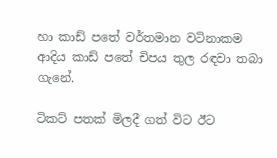හා කාඩ් පතේ වර්තමාන වටිනාකම ආදිය කාඩ් පතේ චිපය තුල රඳවා තබා ගැනේ.

ටිකට් පතක් මිලදී ගත් විට ඊට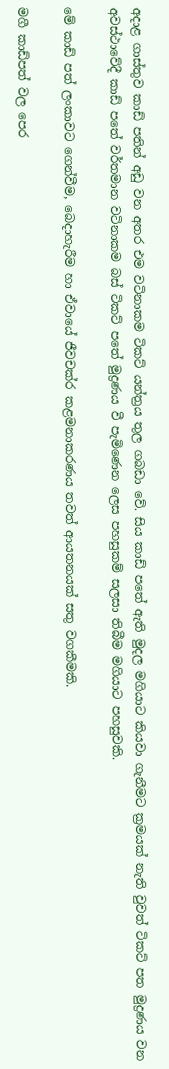අදාළ ගාස්තුව කාඩ් පතින් අඩු වන අතර එම වටිනාකම ටිකට් යන්ත්‍රය තුල ගබඩා වේ. සිය කාඩ් පතේ ඇති මුදල මගියාට කියවා ගැනීමට ක්‍රමයක් නැති වුවත් ටිකට් පත මුද්‍රණය වන අවස්ථාවේදී කාඩ් පතේ වර්තමාන වටිනාකම බස් ටිකට් පතේ මුද්‍රණය වී පැමිණෙන ලෙස පහසුකම් සලසා තිබීම මගියාට පහසුවකි.

මේ කාඩ් පත් ලංකාවට ගෙන්වීම, බෙදාහැරීම හා ඒවායේ ජීවචක්ර කළමනාකරණය තවත් ආයතනයක් සතු වගකීමකි.

මගී කාඩ්පත් වල පෙර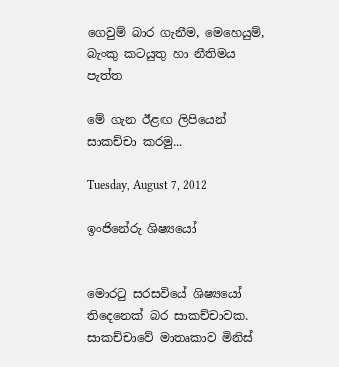ගෙවුම් බාර ගැනීම, මෙහෙයුම්, බැංකු කටයුතු හා නීතිමය පැත්ත

මේ ගැන ඊළඟ ලිපියෙන් සාකච්චා කරමු...

Tuesday, August 7, 2012

ඉංජිනේරු ශිෂ්‍යයෝ


මොරටු සරසවියේ ශිෂ්‍යයෝ තිදෙනෙක් බර සාකච්චාවක. සාකච්චාවේ මාතෘකාව මිනිස්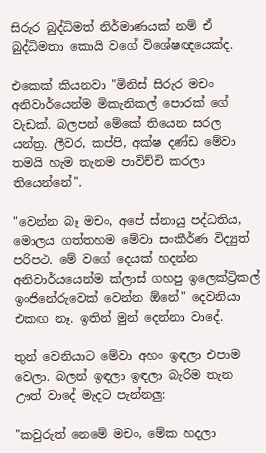සිරුර බුද්ධිමත් නිර්මාණයක් නම් ඒ බුද්ධිමතා කොයි වගේ විශේෂඥයෙක්ද.

එකෙක් කියනවා "මිනිස් සිරුර මචං අනිවාර්යෙන්ම මිකැනිකල් පොරක් ගේ වැඩක්. බලපන් මේකේ තියෙන සරල යන්ත්‍ර. ලීවර, කප්පි, අක්ෂ දණ්ඩ මේවා තමයි හැම තැනම පාවිච්චි කරලා තියෙන්නේ".

"වෙන්න බෑ මචං, අපේ ස්නායු පද්ධතිය, මොලය ගත්තහම මේවා සංකීර්ණ විද්‍යුත් පරිපථ. මේ වගේ දෙයක් හදන්න අනිවාර්යයෙන්ම ක්ලාස් ගහපු ඉලෙක්ට්‍රිකල් ඉංජිනේරුවෙක් වෙන්න ඕනේ" දෙවනියා එකඟ නෑ. ඉතින් මුන් දෙන්නා වාදේ.

තුන් වෙනියාට මේවා අහං ඉඳලා එපාම වෙලා. බලන් ඉඳලා ඉඳලා බැරිම තැන ඌත් වාදේ මැදට පැන්නලු:

"කවුරුත් නෙමේ මචං, මේක හදලා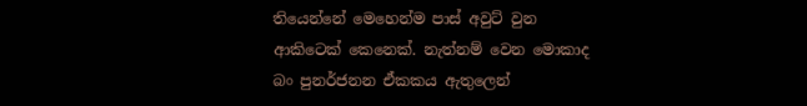තියෙන්නේ මෙහෙන්ම පාස් අවුට් වුන ආකිටෙක් කෙනෙක්. නැත්නම් වෙන මොකාද බං පුනර්ජනන ඒකකය ඇතුලෙන්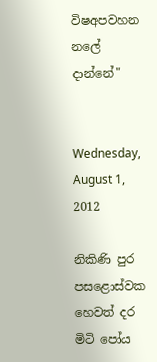විෂඅපවහන නලේ දාන්නේ"


Wednesday, August 1, 2012

නිකිණි පුර පසළොස්වක හෙවත් දර මිටි පෝය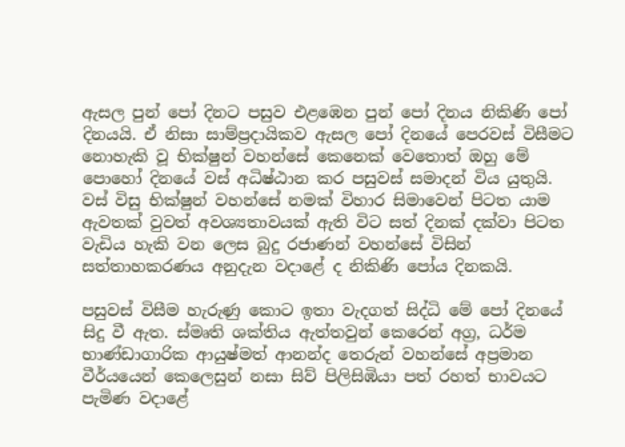ඇසල පුන් පෝ දිනට පසුව එළඹෙන පුන් පෝ දිනය නිකිණි පෝ දිනයයි. ඒ නිසා සාම්ප්‍රදායිකව ඇසල පෝ දිනයේ පෙරවස් විසීමට නොහැකි වූ භික්ෂුන් වහන්සේ කෙනෙක් වෙතොත් ඔහු මේ පොහෝ දිනයේ වස් අධිෂ්ඨාන කර පසුවස් සමාදන් විය යුතුයි. වස් විසු භික්ෂුන් වහන්සේ නමක් විහාර සිමාවෙන් පිටත යාම ඇවතක් වුවත් අවශ්‍යතාවයක් ඇති විට සත් දිනක් දක්වා පිටත වැඩිය හැකි වන ලෙස බුදු රජාණන් වහන්සේ විසින් සත්තාහකරණය අනුදැන වදාළේ ද නිකිණි පෝය දිනකයි.

පසුවස් විසීම හැරුණු කොට ඉතා වැදගත් සිද්ධි මේ පෝ දිනයේ සිදු වී ඇත. ස්මෘති ශක්තිය ඇත්තවුන් කෙරෙන් අග්‍ර, ධර්ම භාණ්ඩාගාරික ආයුෂ්මත් ආනන්ද තෙරුන් වහන්සේ අප්‍රමාන වීර්යයෙන් කෙලෙසුන් නසා සිව් පිලිසිඹියා පත් රහත් භාවයට පැමිණ වදාළේ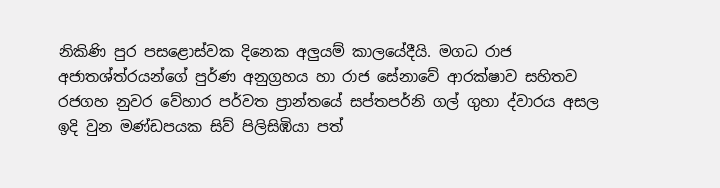නිකිණි පුර පසළොස්වක දිනෙක අලුයම් කාලයේදීයි. මගධ රාජ අජාතශ්ත්රයන්ගේ පුර්ණ අනුග්‍රහය හා රාජ සේනාවේ ආරක්ෂාව සහිතව රජගහ නුවර වේහාර පර්වත ප්‍රාන්තයේ සප්තපර්නි ගල් ගුහා ද්වාරය අසල ඉදි වුන මණ්ඩපයක සිව් පිලිසිඹියා පත්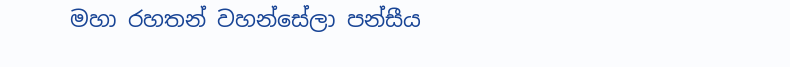මහා රහතන් වහන්සේලා පන්සීය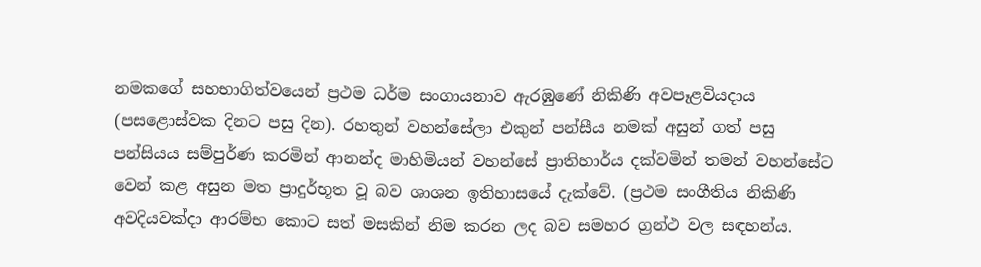නමකගේ සහභාගිත්වයෙන් ප්‍රථම ධර්ම සංගායනාව ඇරඹුණේ නිකිණි අවපෑළවියදාය (පසළොස්වක දිනට පසු දින). රහතුන් වහන්සේලා එකුන් පන්සීය නමක් අසුන් ගත් පසු පන්සියය සම්පුර්ණ කරමින් ආනන්ද මාහිමියන් වහන්සේ ප්‍රාතිහාර්ය දක්වමින් තමන් වහන්සේට වෙන් කළ අසුන මත ප්‍රාදුර්භූත වූ බව ශාශන ඉතිහාසයේ දැක්වේ. (ප්‍රථම සංගීතිය නිකිණි අවදියවක්දා ආරම්භ කොට සත් මසකින් නිම කරන ලද බව සමහර ග්‍රන්ථ වල සඳහන්ය.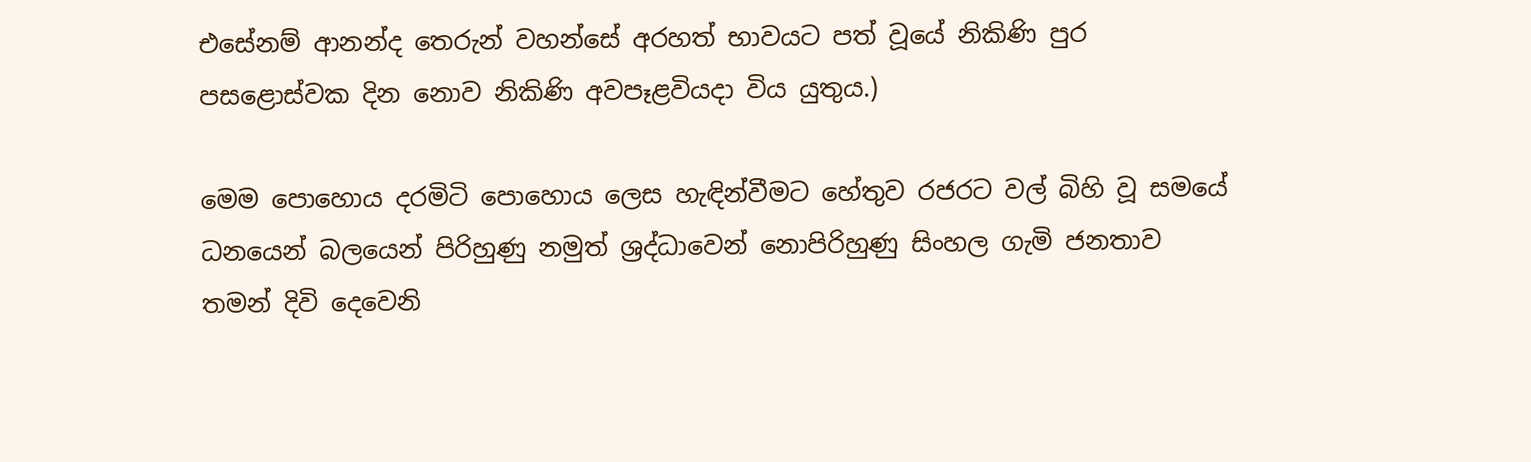එසේනම් ආනන්ද තෙරුන් වහන්සේ අරහත් භාවයට පත් වූයේ නිකිණි පුර පසළොස්වක දින නොව නිකිණි අවපෑළවියදා විය යුතුය.)

මෙම පොහොය දරමිටි පොහොය ලෙස හැඳින්වීමට හේතුව රජරට වල් බිහි වූ සමයේ ධනයෙන් බලයෙන් පිරිහුණු නමුත් ශ්‍රද්ධාවෙන් නොපිරිහුණු සිංහල ගැමි ජනතාව තමන් දිවි දෙවෙනි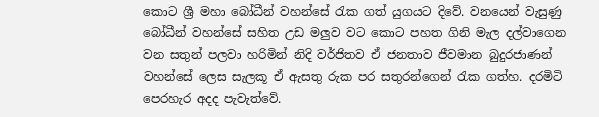කොට ශ්‍රී මහා බෝධීන් වහන්සේ රැක ගත් යුගයට දිවේ. වනයෙන් වැසුණු බෝධීන් වහන්සේ සහිත උඩ මලුව වට කොට පහත ගිනි මැල දල්වාගෙන වන සතුන් පලවා හරිමින් නිදි වර්ජිතව ඒ ජනතාව ජීවමාන බුදුරජාණන් වහන්සේ ලෙස සැලකූ ඒ ඇසතු රුක පර සතුරන්ගෙන් රැක ගත්හ. දරමිටි පෙරහැර අදද පැවැත්වේ.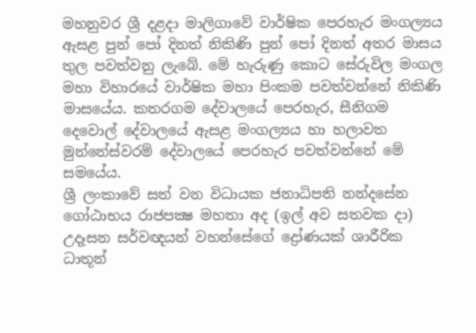මහනුවර ශ්‍රී දළදා මාලිගාවේ වාර්ෂික පෙරහැර මංගල්‍යය ඇසළ පුන් පෝ දිනත් නිකිණි පුන් පෝ දිනත් අතර මාසය තුල පවත්වනු ලැබේ. මේ හැරුණු කොට සේරුවිල මංගල මහා විහාරයේ වාර්ෂික මහා පිංකම පවත්වන්නේ නිකිණි මාසයේය. කතරගම දේවාලයේ පෙරහැර, සීනිගම දෙවොල් දේවාලයේ ඇසළ මංගල්‍යය හා හලාවත මුන්නේස්වරම් දේවාලයේ පෙරහැර පවත්වන්නේ මේ සමයේය.
ශ්‍රී ලංකාවේ සත් වන විධායක ජනාධිපති නන්දසේන ගෝඨාභය රාජපක්‍ෂ මහතා අද (ඉල් අව සතවක දා) උදෑසන සර්වඥයන් වහන්සේගේ ද්‍රෝණයක් ශාරීරික ධාතූන්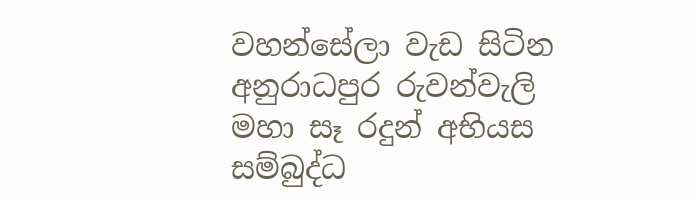වහන්සේලා වැඩ සිටින අනුරාධපුර රුවන්වැලි මහා සෑ රදුන් අභියස සම්බුද්ධ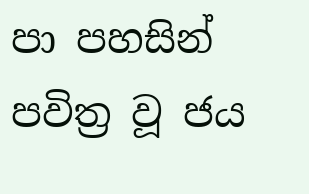පා පහසින් පවිත්‍ර වූ ජය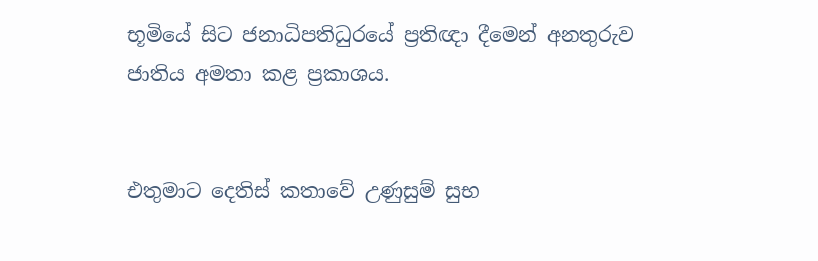භූමියේ සිට ජනාධිපතිධුරයේ ප්‍රතිඥා දීමෙන් අනතුරුව ජාතිය අමතා කළ ප්‍රකාශය.


එතුමාට දෙතිස් කතාවේ උණුසුම් සුභ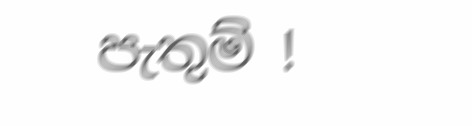පැතුම් !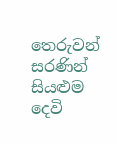තෙරුවන් සරණින් සියළුම දෙවි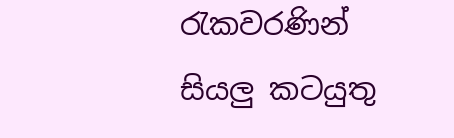රැකවරණින් සියලු කටයුතු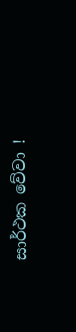සාර්ථක වේවා !